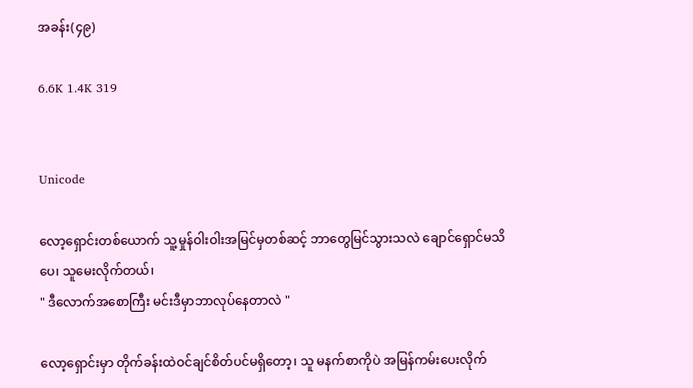အခန်း(၄၉)

6.6K 1.4K 319


Unicode

လော့ရှောင်းတစ်ယောက် သူ့မှုန်ဝါးဝါးအမြင်မှတစ်ဆင့် ဘာတွေမြင်သွားသလဲ ချောင်ရှောင်မသိပေ၊ သူမေးလိုက်တယ်၊
" ဒီလောက်အစောကြီး မင်းဒီမှာဘာလုပ်နေတာလဲ "

လော့ရှောင်းမှာ တိုက်ခန်းထဲဝင်ချင်စိတ်ပင်မရှိတော့၊ သူ မနက်စာကိုပဲ အမြန်ကမ်းပေးလိုက်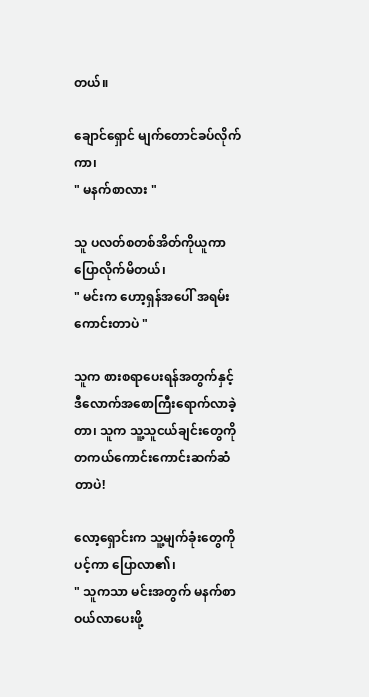တယ်။

ချောင်ရှောင် မျက်တောင်ခပ်လိုက်ကာ၊
" မနက်စာလား "

သူ ပလတ်စတစ်အိတ်ကိုယူကာ ပြောလိုက်မိတယ်၊
" မင်းက ဟော့ရှန်အပေါ် အရမ်းကောင်းတာပဲ "

သူက စားစရာပေးရန်အတွက်နှင့် ဒီလောက်အစောကြီးရောက်လာခဲ့တာ၊ သူက သူ့သူငယ်ချင်းတွေကို တကယ်ကောင်းကောင်းဆက်ဆံတာပဲ!

လော့ရှောင်းက သူ့မျက်ခုံးတွေကိုပင့်ကာ ပြောလာ၏၊
" သူကသာ မင်းအတွက် မနက်စာဝယ်လာပေးဖို့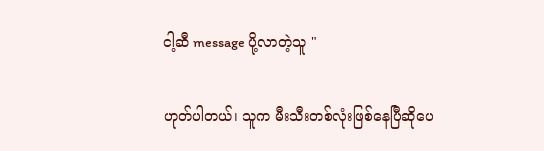ငါ့ဆီ message ပို့လာတဲ့သူ "

ဟုတ်ပါတယ်၊ သူက မီးသီးတစ်လုံးဖြစ်နေပြီဆိုပေ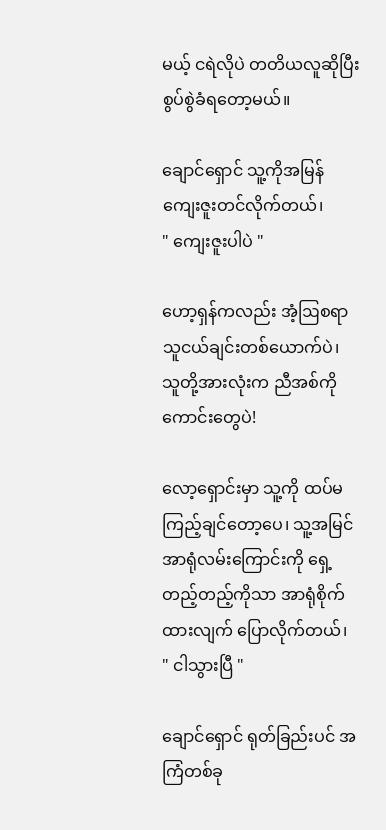မယ့် ငရဲလိုပဲ တတိယလူဆိုပြီး စွပ်စွဲခံရတော့မယ်။

ချောင်ရှောင် သူ့ကိုအမြန်ကျေးဇူးတင်လိုက်တယ်၊
" ကျေးဇူးပါပဲ "

ဟော့ရှန်ကလည်း အံ့ဩစရာသူငယ်ချင်းတစ်ယောက်ပဲ၊ သူတို့အားလုံးက ညီအစ်ကိုကောင်းတွေပဲ!

လော့ရှောင်းမှာ သူ့ကို ထပ်မကြည့်ချင်တော့ပေ၊ သူ့အမြင်အာရုံလမ်းကြောင်းကို ရှေ့တည့်တည့်ကိုသာ အာရုံစိုက်ထားလျက် ပြောလိုက်တယ်၊
" ငါသွားပြီ "

ချောင်ရှောင် ရုတ်ခြည်းပင် အကြံတစ်ခု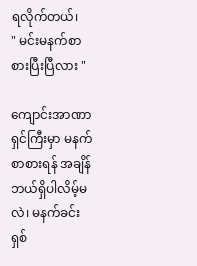ရလိုက်တယ်၊
" မင်းမနက်စာစားပြီးပြီလား "

ကျောင်းအာဏာရှင်ကြီးမှာ မနက်စာစားရန် အချိန်ဘယ်ရှိပါလိမ့်မလဲ၊ မနက်ခင်း ရှစ်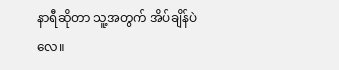နာရီဆိုတာ သူ့အတွက် အိပ်ချိန်ပဲလေ။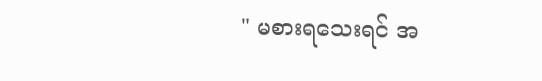" မစားရသေးရင် အ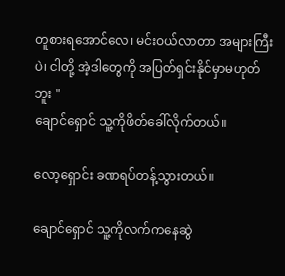တူစားရအောင်လေ၊ မင်းဝယ်လာတာ အများကြီးပဲ၊ ငါတို့ အဲ့ဒါတွေကို အပြတ်ရှင်းနိုင်မှာမဟုတ်ဘူး "
ချောင်ရှောင် သူ့ကိုဖိတ်ခေါ်လိုက်တယ်။

လော့ရှောင်း ခဏရပ်တန့်သွားတယ်။

ချောင်ရှောင် သူ့ကိုလက်ကနေဆွဲ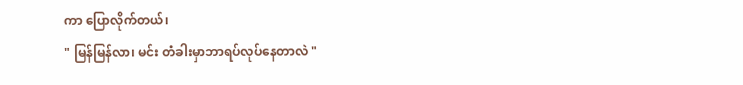ကာ ပြောလိုက်တယ်၊
" မြန်မြန်လာ၊ မင်း တံခါးမှာဘာရပ်လုပ်နေတာလဲ "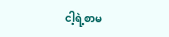ငါ့ရဲ့စာမ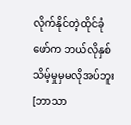လိုက်နိုင်တဲ့ထိုင်ခုံဖော်က ဘယ်လိုနှစ်သိမ့်မှုမှမလိုအပ်ဘူး [ဘာသာ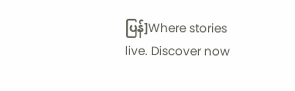ပြန်]Where stories live. Discover now